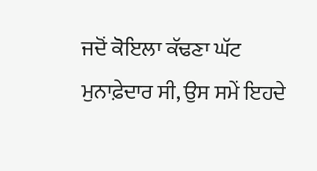ਜਦੋਂ ਕੋਇਲਾ ਕੱਢਣਾ ਘੱਟ ਮੁਨਾਫ਼ੇਦਾਰ ਸੀ, ਉਸ ਸਮੇਂ ਇਹਦੇ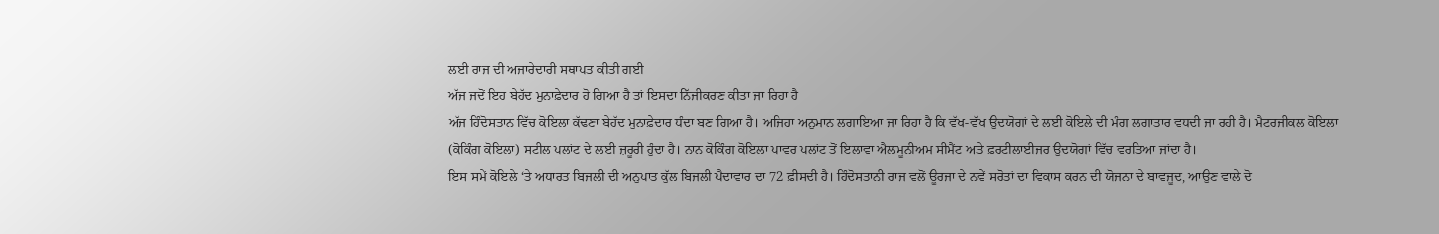ਲਈ ਰਾਜ ਦੀ ਅਜਾਰੇਦਾਰੀ ਸਥਾਪਤ ਕੀਤੀ ਗਈ
ਅੱਜ ਜਦੋਂ ਇਹ ਬੇਹੱਦ ਮੁਨਾਫ਼ੇਦਾਰ ਹੋ ਗਿਆ ਹੈ ਤਾਂ ਇਸਦਾ ਨਿੱਜੀਕਰਣ ਕੀਤਾ ਜਾ ਰਿਹਾ ਹੈ
ਅੱਜ ਹਿੰਦੋਸਤਾਨ ਵਿੱਚ ਕੋਇਲਾ ਕੱਢਣਾ ਬੇਹੱਦ ਮੁਨਾਫ਼ੇਦਾਰ ਧੰਦਾ ਬਣ ਗਿਆ ਹੈ। ਅਜਿਹਾ ਅਨੁਮਾਨ ਲਗਾਇਆ ਜਾ ਰਿਹਾ ਹੈ ਕਿ ਵੱਖ-ਵੱਖ ਉਦਯੋਗਾਂ ਦੇ ਲਈ ਕੋਇਲੇ ਦੀ ਮੰਗ ਲਗਾਤਾਰ ਵਧਦੀ ਜਾ ਰਹੀ ਹੈ। ਮੈਟਰਜੀਕਲ ਕੋਇਲਾ (ਕੋਕਿੰਗ ਕੋਇਲਾ) ਸਟੀਲ ਪਲਾਂਟ ਦੇ ਲਈ ਜ਼ਰੂਰੀ ਹੁੰਦਾ ਹੈ। ਨਾਨ ਕੋਕਿੰਗ ਕੋਇਲਾ ਪਾਵਰ ਪਲਾਂਟ ਤੋਂ ਇਲਾਵਾ ਐਲਮੂਨੀਅਮ ਸੀਮੈਂਟ ਅਤੇ ਫ਼ਰਟੀਲਾਈਜਰ ਉਦਯੋਗਾਂ ਵਿੱਚ ਵਰਤਿਆ ਜਾਂਦਾ ਹੈ।
ਇਸ ਸਮੇਂ ਕੋਇਲੇ ‘ਤੇ ਅਧਾਰਤ ਬਿਜਲੀ ਦੀ ਅਨੁਪਾਤ ਕੁੱਲ ਬਿਜਲੀ ਪੈਦਾਵਾਰ ਦਾ 72 ਫ਼ੀਸਦੀ ਹੈ। ਹਿੰਦੋਸਤਾਨੀ ਰਾਜ ਵਲੋਂ ਊਰਜਾ ਦੇ ਨਵੇਂ ਸਰੋਤਾਂ ਦਾ ਵਿਕਾਸ ਕਰਨ ਦੀ ਯੋਜਨਾ ਦੇ ਬਾਵਜੂਦ, ਆਉਣ ਵਾਲੇ ਦੋ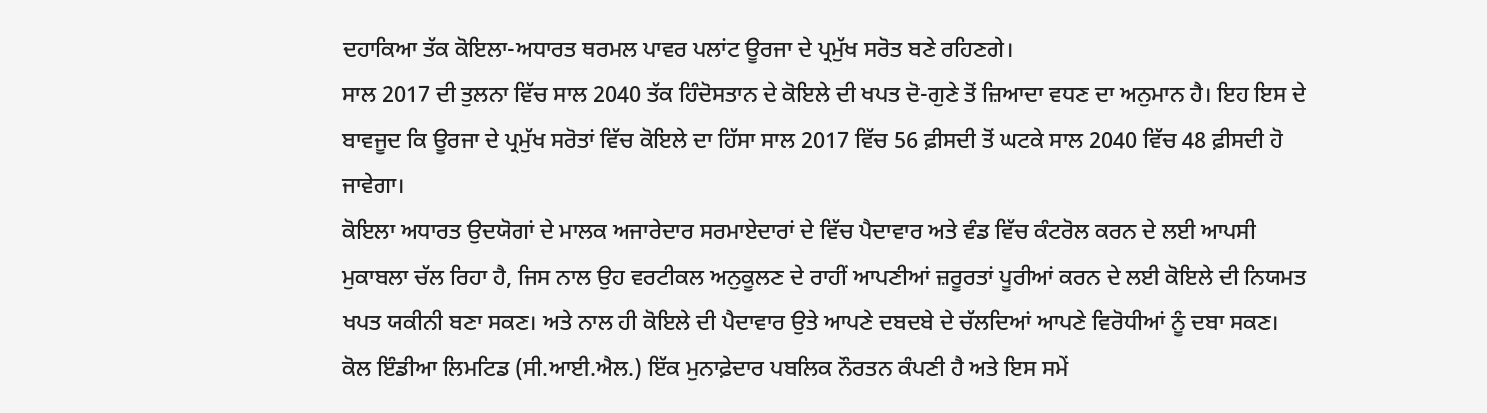ਦਹਾਕਿਆ ਤੱਕ ਕੋਇਲਾ-ਅਧਾਰਤ ਥਰਮਲ ਪਾਵਰ ਪਲਾਂਟ ਊਰਜਾ ਦੇ ਪ੍ਰਮੁੱਖ ਸਰੋਤ ਬਣੇ ਰਹਿਣਗੇ।
ਸਾਲ 2017 ਦੀ ਤੁਲਨਾ ਵਿੱਚ ਸਾਲ 2040 ਤੱਕ ਹਿੰਦੋਸਤਾਨ ਦੇ ਕੋਇਲੇ ਦੀ ਖਪਤ ਦੋ-ਗੁਣੇ ਤੋਂ ਜ਼ਿਆਦਾ ਵਧਣ ਦਾ ਅਨੁਮਾਨ ਹੈ। ਇਹ ਇਸ ਦੇ ਬਾਵਜੂਦ ਕਿ ਊਰਜਾ ਦੇ ਪ੍ਰਮੁੱਖ ਸਰੋਤਾਂ ਵਿੱਚ ਕੋਇਲੇ ਦਾ ਹਿੱਸਾ ਸਾਲ 2017 ਵਿੱਚ 56 ਫ਼ੀਸਦੀ ਤੋਂ ਘਟਕੇ ਸਾਲ 2040 ਵਿੱਚ 48 ਫ਼ੀਸਦੀ ਹੋ ਜਾਵੇਗਾ।
ਕੋਇਲਾ ਅਧਾਰਤ ਉਦਯੋਗਾਂ ਦੇ ਮਾਲਕ ਅਜਾਰੇਦਾਰ ਸਰਮਾਏਦਾਰਾਂ ਦੇ ਵਿੱਚ ਪੈਦਾਵਾਰ ਅਤੇ ਵੰਡ ਵਿੱਚ ਕੰਟਰੋਲ ਕਰਨ ਦੇ ਲਈ ਆਪਸੀ ਮੁਕਾਬਲਾ ਚੱਲ ਰਿਹਾ ਹੈ, ਜਿਸ ਨਾਲ ਉਹ ਵਰਟੀਕਲ ਅਨੁਕੂਲਣ ਦੇ ਰਾਹੀਂ ਆਪਣੀਆਂ ਜ਼ਰੂਰਤਾਂ ਪੂਰੀਆਂ ਕਰਨ ਦੇ ਲਈ ਕੋਇਲੇ ਦੀ ਨਿਯਮਤ ਖਪਤ ਯਕੀਨੀ ਬਣਾ ਸਕਣ। ਅਤੇ ਨਾਲ ਹੀ ਕੋਇਲੇ ਦੀ ਪੈਦਾਵਾਰ ਉਤੇ ਆਪਣੇ ਦਬਦਬੇ ਦੇ ਚੱਲਦਿਆਂ ਆਪਣੇ ਵਿਰੋਧੀਆਂ ਨੂੰ ਦਬਾ ਸਕਣ।
ਕੋਲ ਇੰਡੀਆ ਲਿਮਟਿਡ (ਸੀ.ਆਈ.ਐਲ.) ਇੱਕ ਮੁਨਾਫ਼ੇਦਾਰ ਪਬਲਿਕ ਨੌਰਤਨ ਕੰਪਣੀ ਹੈ ਅਤੇ ਇਸ ਸਮੇਂ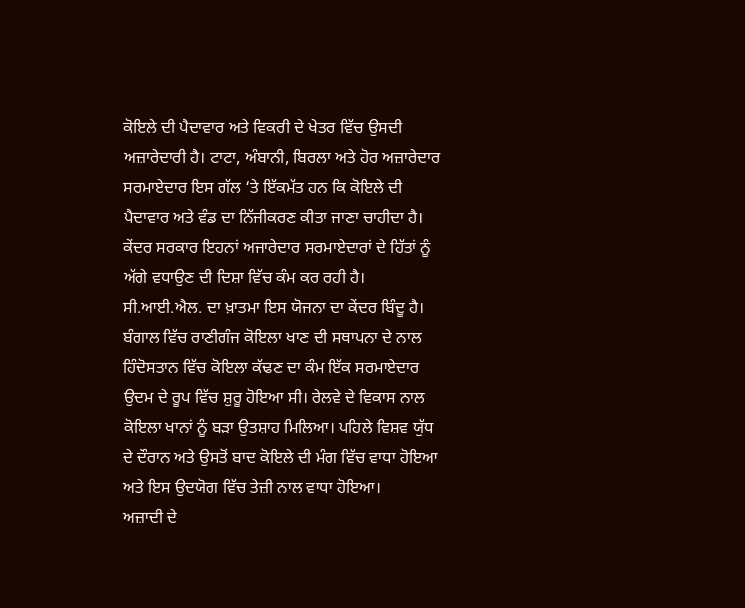ਕੋਇਲੇ ਦੀ ਪੈਦਾਵਾਰ ਅਤੇ ਵਿਕਰੀ ਦੇ ਖੇਤਰ ਵਿੱਚ ਉਸਦੀ ਅਜ਼ਾਰੇਦਾਰੀ ਹੈ। ਟਾਟਾ, ਅੰਬਾਨੀ, ਬਿਰਲਾ ਅਤੇ ਹੋਰ ਅਜ਼ਾਰੇਦਾਰ ਸਰਮਾਏਦਾਰ ਇਸ ਗੱਲ ‘ਤੇ ਇੱਕਮੱਤ ਹਨ ਕਿ ਕੋਇਲੇ ਦੀ ਪੈਦਾਵਾਰ ਅਤੇ ਵੰਡ ਦਾ ਨਿੱਜੀਕਰਣ ਕੀਤਾ ਜਾਣਾ ਚਾਹੀਦਾ ਹੈ। ਕੇਂਦਰ ਸਰਕਾਰ ਇਹਨਾਂ ਅਜਾਰੇਦਾਰ ਸਰਮਾਏਦਾਰਾਂ ਦੇ ਹਿੱਤਾਂ ਨੂੰ ਅੱਗੇ ਵਧਾਉਣ ਦੀ ਦਿਸ਼ਾ ਵਿੱਚ ਕੰਮ ਕਰ ਰਹੀ ਹੈ। ਸੀ.ਆਈ.ਐਲ. ਦਾ ਖ਼ਾਤਮਾ ਇਸ ਯੋਜਨਾ ਦਾ ਕੇਂਦਰ ਬਿੰਦੂ ਹੈ।
ਬੰਗਾਲ ਵਿੱਚ ਰਾਣੀਗੰਜ ਕੋਇਲਾ ਖਾਣ ਦੀ ਸਥਾਪਨਾ ਦੇ ਨਾਲ ਹਿੰਦੋਸਤਾਨ ਵਿੱਚ ਕੋਇਲਾ ਕੱਢਣ ਦਾ ਕੰਮ ਇੱਕ ਸਰਮਾਏਦਾਰ ਉਦਮ ਦੇ ਰੂਪ ਵਿੱਚ ਸ਼ੁਰੂ ਹੋਇਆ ਸੀ। ਰੇਲਵੇ ਦੇ ਵਿਕਾਸ ਨਾਲ ਕੋਇਲਾ ਖਾਨਾਂ ਨੂੰ ਬੜਾ ਉਤਸ਼ਾਹ ਮਿਲਿਆ। ਪਹਿਲੇ ਵਿਸ਼ਵ ਯੁੱਧ ਦੇ ਦੌਰਾਨ ਅਤੇ ਉਸਤੋਂ ਬਾਦ ਕੋਇਲੇ ਦੀ ਮੰਗ ਵਿੱਚ ਵਾਧਾ ਹੋਇਆ ਅਤੇ ਇਸ ਉਦਯੋਗ ਵਿੱਚ ਤੇਜ਼ੀ ਨਾਲ ਵਾਧਾ ਹੋਇਆ।
ਅਜ਼ਾਦੀ ਦੇ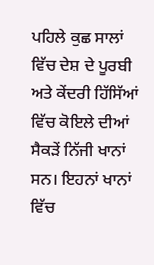ਪਹਿਲੇ ਕੁਛ ਸਾਲਾਂ ਵਿੱਚ ਦੇਸ਼ ਦੇ ਪੂਰਬੀ ਅਤੇ ਕੇਂਦਰੀ ਹਿੱਸਿੱਆਂ ਵਿੱਚ ਕੋਇਲੇ ਦੀਆਂ ਸੈਕੜੇਂ ਨਿੱਜੀ ਖਾਨਾਂ ਸਨ। ਇਹਨਾਂ ਖਾਨਾਂ ਵਿੱਚ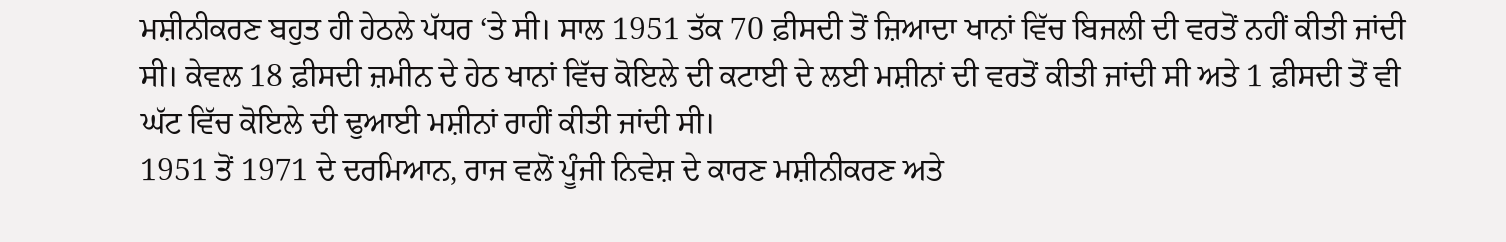ਮਸ਼ੀਨੀਕਰਣ ਬਹੁਤ ਹੀ ਹੇਠਲੇ ਪੱਧਰ ‘ਤੇ ਸੀ। ਸਾਲ 1951 ਤੱਕ 70 ਫ਼ੀਸਦੀ ਤੋਂ ਜ਼ਿਆਦਾ ਖਾਨਾਂ ਵਿੱਚ ਬਿਜਲੀ ਦੀ ਵਰਤੋਂ ਨਹੀਂ ਕੀਤੀ ਜਾਂਦੀ ਸੀ। ਕੇਵਲ 18 ਫ਼ੀਸਦੀ ਜ਼ਮੀਨ ਦੇ ਹੇਠ ਖਾਨਾਂ ਵਿੱਚ ਕੋਇਲੇ ਦੀ ਕਟਾਈ ਦੇ ਲਈ ਮਸ਼ੀਨਾਂ ਦੀ ਵਰਤੋਂ ਕੀਤੀ ਜਾਂਦੀ ਸੀ ਅਤੇ 1 ਫ਼ੀਸਦੀ ਤੋਂ ਵੀ ਘੱਟ ਵਿੱਚ ਕੋਇਲੇ ਦੀ ਢੁਆਈ ਮਸ਼ੀਨਾਂ ਰਾਹੀਂ ਕੀਤੀ ਜਾਂਦੀ ਸੀ।
1951 ਤੋਂ 1971 ਦੇ ਦਰਮਿਆਨ, ਰਾਜ ਵਲੋਂ ਪੂੰਜੀ ਨਿਵੇਸ਼ ਦੇ ਕਾਰਣ ਮਸ਼ੀਨੀਕਰਣ ਅਤੇ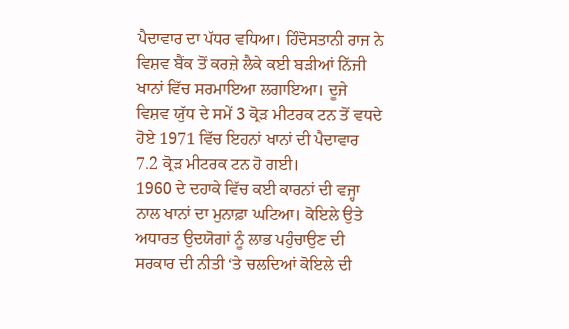ਪੈਦਾਵਾਰ ਦਾ ਪੱਧਰ ਵਧਿਆ। ਹਿੰਦੋਸਤਾਨੀ ਰਾਜ ਨੇ ਵਿਸ਼ਵ ਬੈਂਕ ਤੋਂ ਕਰਜ਼ੇ ਲੈਕੇ ਕਈ ਬੜੀਆਂ ਨਿੱਜੀ ਖਾਨਾਂ ਵਿੱਚ ਸਰਮਾਇਆ ਲਗਾਇਆ। ਦੂਜੇ ਵਿਸ਼ਵ ਯੁੱਧ ਦੇ ਸਮੇਂ 3 ਕ੍ਰੋੜ ਮੀਟਰਕ ਟਨ ਤੋਂ ਵਧਦੇ ਹੋਏ 1971 ਵਿੱਚ ਇਹਨਾਂ ਖਾਨਾਂ ਦੀ ਪੈਦਾਵਾਰ 7.2 ਕ੍ਰੋੜ ਮੀਟਰਕ ਟਨ ਹੋ ਗਈ।
1960 ਦੇ ਦਹਾਕੇ ਵਿੱਚ ਕਈ ਕਾਰਨਾਂ ਦੀ ਵਜ੍ਹਾ ਨਾਲ ਖਾਨਾਂ ਦਾ ਮੁਨਾਫ਼ਾ ਘਟਿਆ। ਕੋਇਲੇ ਉਤੇ ਅਧਾਰਤ ਉਦਯੋਗਾਂ ਨੂੰ ਲਾਭ ਪਹੁੰਚਾਉਣ ਦੀ ਸਰਕਾਰ ਦੀ ਨੀਤੀ ‘ਤੇ ਚਲਦਿਆਂ ਕੋਇਲੇ ਦੀ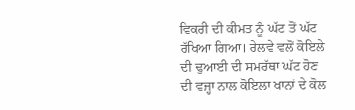ਵਿਕਰੀ ਦੀ ਕੀਮਤ ਨੂੰ ਘੱਟ ਤੋਂ ਘੱਟ ਰੱਖਿਆ ਗਿਆ। ਰੇਲਵੇ ਵਲੋਂ ਕੋਇਲੇ ਦੀ ਢੁਆਈ ਦੀ ਸਮਰੱਥਾ ਘੱਟ ਹੋਣ ਦੀ ਵਜ੍ਹਾ ਨਾਲ ਕੋਇਲਾ ਖਾਨਾਂ ਦੇ ਕੋਲ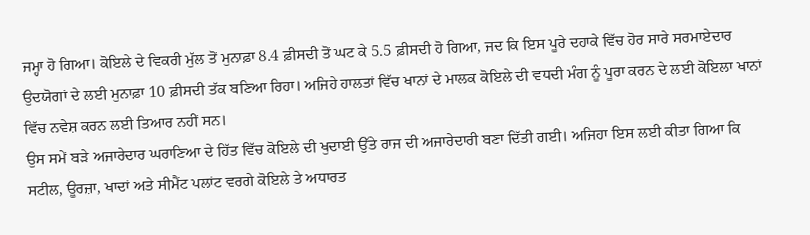ਜਮ੍ਹਾ ਹੋ ਗਿਆ। ਕੋਇਲੇ ਦੇ ਵਿਕਰੀ ਮੁੱਲ ਤੋਂ ਮੁਨਾਫ਼ਾ 8.4 ਫ਼ੀਸਦੀ ਤੋਂ ਘਟ ਕੇ 5.5 ਫ਼ੀਸਦੀ ਹੋ ਗਿਆ, ਜਦ ਕਿ ਇਸ ਪੂਰੇ ਦਹਾਕੇ ਵਿੱਚ ਹੋਰ ਸਾਰੇ ਸਰਮਾਏਦਾਰ ਉਦਯੋਗਾਂ ਦੇ ਲਈ ਮੁਨਾਫ਼ਾ 10 ਫ਼ੀਸਦੀ ਤੱਕ ਬਣਿਆ ਰਿਹਾ। ਅਜਿਹੇ ਹਾਲਤਾਂ ਵਿੱਚ ਖਾਨਾਂ ਦੇ ਮਾਲਕ ਕੋਇਲੇ ਦੀ ਵਧਦੀ ਮੰਗ ਨੂੰ ਪੂਰਾ ਕਰਨ ਦੇ ਲਈ ਕੋਇਲਾ ਖਾਨਾਂ ਵਿੱਚ ਨਵੇਸ਼ ਕਰਨ ਲਈ ਤਿਆਰ ਨਹੀਂ ਸਨ।
ਉਸ ਸਮੇਂ ਬੜੇ ਅਜਾਰੇਦਾਰ ਘਰਾਣਿਆ ਦੇ ਹਿੱਤ ਵਿੱਚ ਕੋਇਲੇ ਦੀ ਖੁਦਾਈ ਉੱਤੇ ਰਾਜ ਦੀ ਅਜਾਰੇਦਾਰੀ ਬਣਾ ਦਿੱਤੀ ਗਈ। ਅਜਿਹਾ ਇਸ ਲਈ ਕੀਤਾ ਗਿਆ ਕਿ ਸਟੀਲ, ਊਰਜ਼ਾ, ਖਾਦਾਂ ਅਤੇ ਸੀਮੈਂਟ ਪਲਾਂਟ ਵਰਗੇ ਕੋਇਲੇ ਤੇ ਅਧਾਰਤ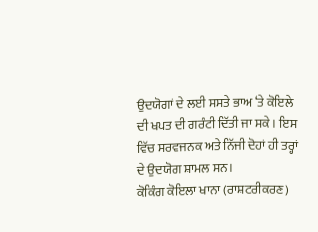ਉਦਯੋਗਾਂ ਦੇ ਲਈ ਸਸਤੇ ਭਾਅ ‘ਤੇ ਕੋਇਲੇ ਦੀ ਖਪਤ ਦੀ ਗਰੰਟੀ ਦਿੱਤੀ ਜਾ ਸਕੇ। ਇਸ ਵਿੱਚ ਸਰਵਜਨਕ ਅਤੇ ਨਿੱਜੀ ਦੋਹਾਂ ਹੀ ਤਰ੍ਹਾਂ ਦੇ ਉਦਯੋਗ ਸ਼ਾਮਲ ਸਨ।
ਕੋਕਿੰਗ ਕੋਇਲਾ ਖਾਨਾ (ਰਾਸ਼ਟਰੀਕਰਣ)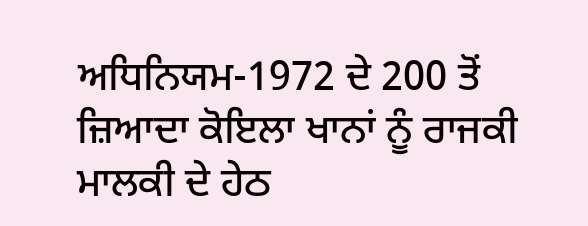ਅਧਿਨਿਯਮ-1972 ਦੇ 200 ਤੋਂ ਜ਼ਿਆਦਾ ਕੋਇਲਾ ਖਾਨਾਂ ਨੂੰ ਰਾਜਕੀ ਮਾਲਕੀ ਦੇ ਹੇਠ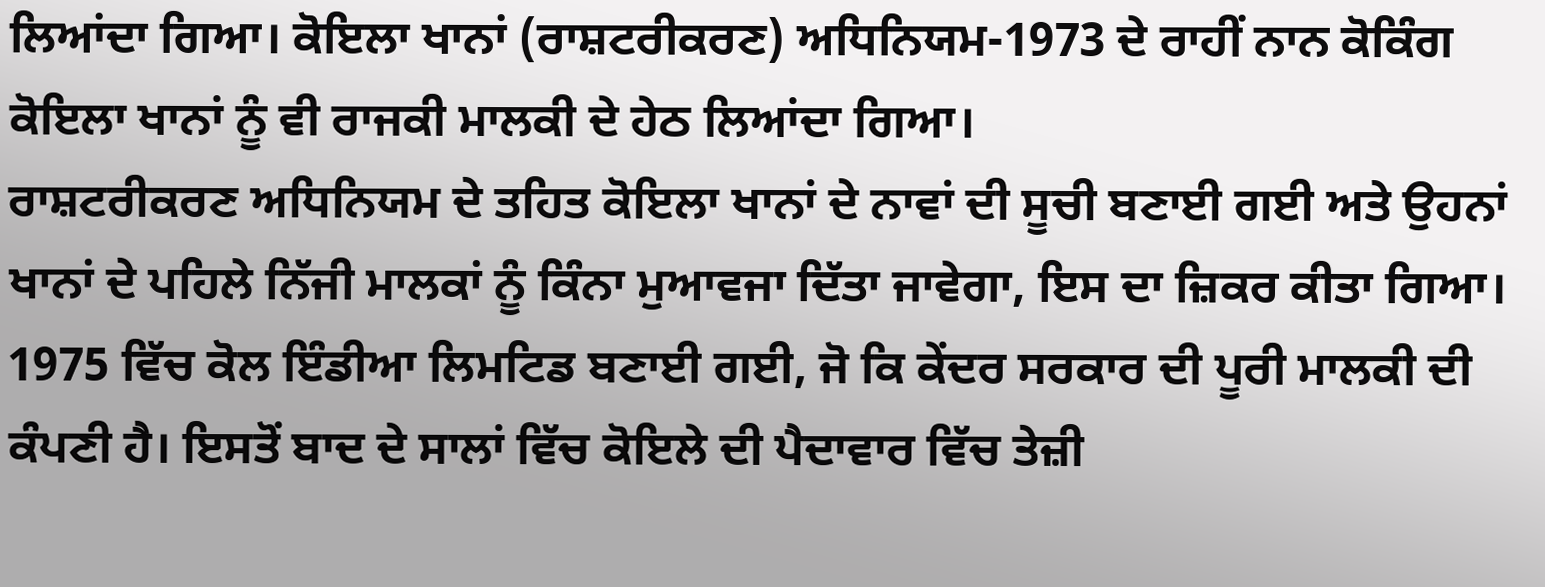ਲਿਆਂਦਾ ਗਿਆ। ਕੋਇਲਾ ਖਾਨਾਂ (ਰਾਸ਼ਟਰੀਕਰਣ) ਅਧਿਨਿਯਮ-1973 ਦੇ ਰਾਹੀਂ ਨਾਨ ਕੋਕਿੰਗ ਕੋਇਲਾ ਖਾਨਾਂ ਨੂੰ ਵੀ ਰਾਜਕੀ ਮਾਲਕੀ ਦੇ ਹੇਠ ਲਿਆਂਦਾ ਗਿਆ।
ਰਾਸ਼ਟਰੀਕਰਣ ਅਧਿਨਿਯਮ ਦੇ ਤਹਿਤ ਕੋਇਲਾ ਖਾਨਾਂ ਦੇ ਨਾਵਾਂ ਦੀ ਸੂਚੀ ਬਣਾਈ ਗਈ ਅਤੇ ਉਹਨਾਂ ਖਾਨਾਂ ਦੇ ਪਹਿਲੇ ਨਿੱਜੀ ਮਾਲਕਾਂ ਨੂੰ ਕਿੰਨਾ ਮੁਆਵਜਾ ਦਿੱਤਾ ਜਾਵੇਗਾ, ਇਸ ਦਾ ਜ਼ਿਕਰ ਕੀਤਾ ਗਿਆ। 1975 ਵਿੱਚ ਕੋਲ ਇੰਡੀਆ ਲਿਮਟਿਡ ਬਣਾਈ ਗਈ, ਜੋ ਕਿ ਕੇਂਦਰ ਸਰਕਾਰ ਦੀ ਪੂਰੀ ਮਾਲਕੀ ਦੀ ਕੰਪਣੀ ਹੈ। ਇਸਤੋਂ ਬਾਦ ਦੇ ਸਾਲਾਂ ਵਿੱਚ ਕੋਇਲੇ ਦੀ ਪੈਦਾਵਾਰ ਵਿੱਚ ਤੇਜ਼ੀ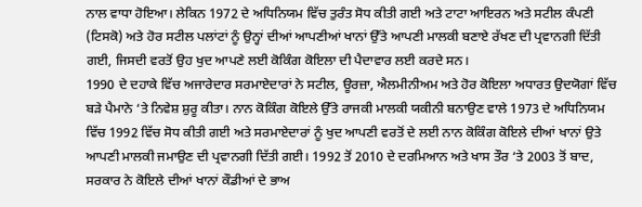ਨਾਲ ਵਾਧਾ ਹੋਇਆ। ਲੇਕਿਨ 1972 ਦੇ ਅਧਿਨਿਯਮ ਵਿੱਚ ਤੁਰੰਤ ਸੋਧ ਕੀਤੀ ਗਈ ਅਤੇ ਟਾਟਾ ਆਇਰਨ ਅਤੇ ਸਟੀਲ ਕੰਪਣੀ (ਟਿਸਕੋ) ਅਤੇ ਹੋਰ ਸਟੀਲ ਪਲਾਂਟਾਂ ਨੂੰ ਉਨ੍ਹਾਂ ਦੀਆਂ ਆਪਣੀਆਂ ਖਾਨਾਂ ਉੱਤੇ ਆਪਣੀ ਮਾਲਕੀ ਬਣਾਏ ਰੱਖਣ ਦੀ ਪ੍ਰਵਾਨਗੀ ਦਿੱਤੀ ਗਈ, ਜਿਸਦੀ ਵਰਤੋਂ ਉਹ ਖੁਦ ਆਪਣੇ ਲਈ ਕੋਕਿੰਗ ਕੋਇਲਾ ਦੀ ਪੈਦਾਵਾਰ ਲਈ ਕਰਦੇ ਸਨ।
1990 ਦੇ ਦਹਾਕੇ ਵਿੱਚ ਅਜਾਰੇਦਾਰ ਸਰਮਾਏਦਾਰਾਂ ਨੇ ਸਟੀਲ, ਊਰਜ਼ਾ, ਐਲਮੀਨੀਅਮ ਅਤੇ ਹੋਰ ਕੋਇਲਾ ਅਧਾਰਤ ਉਦਯੋਗਾਂ ਵਿੱਚ ਬੜੇ ਪੈਮਾਨੇ ‘ਤੇ ਨਿਵੇਸ਼ ਸ਼ੁਰੂ ਕੀਤਾ। ਨਾਨ ਕੋਕਿੰਗ ਕੋਇਲੇ ਉੱਤੇ ਰਾਜਕੀ ਮਾਲਕੀ ਯਕੀਨੀ ਬਨਾਉਣ ਵਾਲੇ 1973 ਦੇ ਅਧਿਨਿਯਮ ਵਿੱਚ 1992 ਵਿੱਚ ਸੋਧ ਕੀਤੀ ਗਈ ਅਤੇ ਸਰਮਾਏਦਾਰਾਂ ਨੂੰ ਖੁਦ ਆਪਣੀ ਵਰਤੋਂ ਦੇ ਲਈ ਨਾਨ ਕੋਕਿੰਗ ਕੋਇਲੇ ਦੀਆਂ ਖਾਨਾਂ ਉਤੇ ਆਪਣੀ ਮਾਲਕੀ ਜਮਾਉਣ ਦੀ ਪ੍ਰਵਾਨਗੀ ਦਿੱਤੀ ਗਈ। 1992 ਤੋਂ 2010 ਦੇ ਦਰਮਿਆਨ ਅਤੇ ਖਾਸ ਤੌਰ ‘ਤੇ 2003 ਤੋਂ ਬਾਦ, ਸਰਕਾਰ ਨੇ ਕੋਇਲੇ ਦੀਆਂ ਖਾਨਾਂ ਕੌਡੀਆਂ ਦੇ ਭਾਅ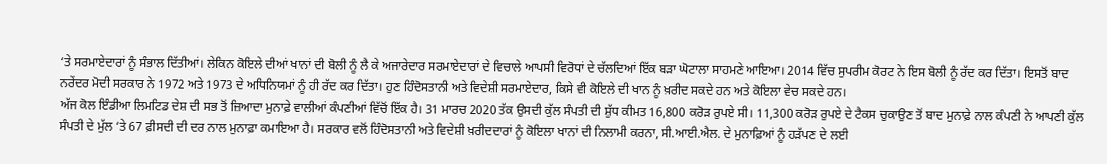‘ਤੇ ਸਰਮਾਏਦਾਰਾਂ ਨੂੰ ਸੰਭਾਲ ਦਿੱਤੀਆਂ। ਲੇਕਿਨ ਕੋਇਲੇ ਦੀਆਂ ਖਾਨਾਂ ਦੀ ਬੋਲੀ ਨੂੰ ਲੈ ਕੇ ਅਜਾਰੇਦਾਰ ਸਰਮਾਏਦਾਰਾਂ ਦੇ ਵਿਚਾਲੇ ਆਪਸੀ ਵਿਰੋਧਾਂ ਦੇ ਚੱਲਦਿਆਂ ਇੱਕ ਬੜਾ ਘੋਟਾਲਾ ਸਾਹਮਣੇ ਆਇਆ। 2014 ਵਿੱਚ ਸੁਪਰੀਮ ਕੋਰਟ ਨੇ ਇਸ ਬੋਲੀ ਨੂੰ ਰੱਦ ਕਰ ਦਿੱਤਾ। ਇਸਤੋਂ ਬਾਦ ਨਰੇਂਦਰ ਮੋਦੀ ਸਰਕਾਰ ਨੇ 1972 ਅਤੇ 1973 ਦੇ ਅਧਿਨਿਯਮਾਂ ਨੂੰ ਹੀ ਰੱਦ ਕਰ ਦਿੱਤਾ। ਹੁਣ ਹਿੰਦੋਸਤਾਨੀ ਅਤੇ ਵਿਦੇਸ਼ੀ ਸਰਮਾਏਦਾਰ, ਕਿਸੇ ਵੀ ਕੋਇਲੇ ਦੀ ਖਾਨ ਨੂੰ ਖ਼ਰੀਦ ਸਕਦੇ ਹਨ ਅਤੇ ਕੋਇਲਾ ਵੇਚ ਸਕਦੇ ਹਨ।
ਅੱਜ ਕੋਲ ਇੰਡੀਆ ਲਿਮਟਿਡ ਦੇਸ਼ ਦੀ ਸਭ ਤੋਂ ਜ਼ਿਆਦਾ ਮੁਨਾਫ਼ੇ ਵਾਲੀਆਂ ਕੰਪਣੀਆਂ ਵਿੱਚੋਂ ਇੱਕ ਹੈ। 31 ਮਾਰਚ 2020 ਤੱਕ ਉਸਦੀ ਕੁੱਲ ਸੰਪਤੀ ਦੀ ਸ਼ੁੱਧ ਕੀਮਤ 16,800 ਕਰੋੜ ਰੁਪਏ ਸੀ। 11,300 ਕਰੋੜ ਰੁਪਏ ਦੇ ਟੈਕਸ ਚੁਕਾਉਣ ਤੋਂ ਬਾਦ ਮੁਨਾਫ਼ੇ ਨਾਲ ਕੰਪਣੀ ਨੇ ਆਪਣੀ ਕੁੱਲ ਸੰਪਤੀ ਦੇ ਮੁੱਲ ‘ਤੇ 67 ਫ਼ੀਸਦੀ ਦੀ ਦਰ ਨਾਲ ਮੁਨਾਫ਼ਾ ਕਮਾਇਆ ਹੈ। ਸਰਕਾਰ ਵਲੋਂ ਹਿੰਦੋਸਤਾਨੀ ਅਤੇ ਵਿਦੇਸ਼ੀ ਖ਼ਰੀਦਦਾਰਾਂ ਨੂੰ ਕੋਇਲਾ ਖਾਨਾਂ ਦੀ ਨਿਲਾਮੀ ਕਰਨਾ, ਸੀ.ਆਈ.ਐਲ. ਦੇ ਮੁਨਾਫ਼ਿਆਂ ਨੂੰ ਹੜੱਪਣ ਦੇ ਲਈ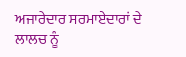ਅਜਾਰੇਦਾਰ ਸਰਮਾਏਦਾਰਾਂ ਦੇ ਲਾਲਚ ਨੂੰ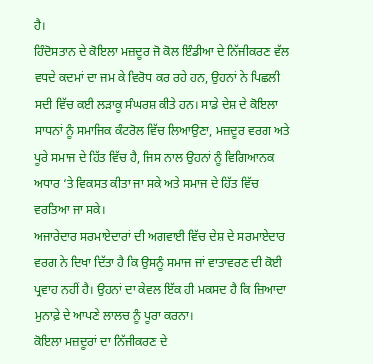ਹੈ।
ਹਿੰਦੋਸਤਾਨ ਦੇ ਕੋਇਲਾ ਮਜ਼ਦੂਰ ਜੋ ਕੋਲ ਇੰਡੀਆ ਦੇ ਨਿੱਜੀਕਰਣ ਵੱਲ ਵਧਦੇ ਕਦਮਾਂ ਦਾ ਜਮ ਕੇ ਵਿਰੋਧ ਕਰ ਰਹੇ ਹਨ, ਉਹਨਾਂ ਨੇ ਪਿਛਲੀ ਸਦੀ ਵਿੱਚ ਕਈ ਲੜਾਕੂ ਸੰਘਰਸ਼ ਕੀਤੇ ਹਨ। ਸਾਡੇ ਦੇਸ਼ ਦੇ ਕੋਇਲਾ ਸਾਧਨਾਂ ਨੂੰ ਸਮਾਜਿਕ ਕੰਟਰੋਲ ਵਿੱਚ ਲਿਆਉਣਾ, ਮਜ਼ਦੂਰ ਵਰਗ ਅਤੇ ਪੂਰੇ ਸਮਾਜ ਦੇ ਹਿੱਤ ਵਿੱਚ ਹੈ, ਜਿਸ ਨਾਲ ਉਹਨਾਂ ਨੂੰ ਵਿਗਿਆਨਕ ਅਧਾਰ ‘ਤੇ ਵਿਕਸਤ ਕੀਤਾ ਜਾ ਸਕੇ ਅਤੇ ਸਮਾਜ ਦੇ ਹਿੱਤ ਵਿੱਚ ਵਰਤਿਆ ਜਾ ਸਕੇ।
ਅਜਾਰੇਦਾਰ ਸਰਮਾਏਦਾਰਾਂ ਦੀ ਅਗਵਾਈ ਵਿੱਚ ਦੇਸ਼ ਦੇ ਸਰਮਾਏਦਾਰ ਵਰਗ ਨੇ ਦਿਖਾ ਦਿੱਤਾ ਹੈ ਕਿ ਉਸਨੂੰ ਸਮਾਜ ਜਾਂ ਵਾਤਾਵਰਣ ਦੀ ਕੋਈ ਪ੍ਰਵਾਹ ਨਹੀਂ ਹੈ। ਉਹਨਾਂ ਦਾ ਕੇਵਲ ਇੱਕ ਹੀ ਮਕਸਦ ਹੈ ਕਿ ਜ਼ਿਆਦਾ ਮੁਨਾਫ਼ੇ ਦੇ ਆਪਣੇ ਲਾਲਚ ਨੂੰ ਪੂਰਾ ਕਰਨਾ।
ਕੋਇਲਾ ਮਜ਼ਦੂਰਾਂ ਦਾ ਨਿੱਜੀਕਰਣ ਦੇ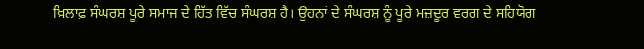ਖ਼ਿਲਾਫ਼ ਸੰਘਰਸ਼ ਪੂਰੇ ਸਮਾਜ ਦੇ ਹਿੱਤ ਵਿੱਚ ਸੰਘਰਸ਼ ਹੈ। ਉਹਨਾਂ ਦੇ ਸੰਘਰਸ਼ ਨੂੰ ਪੂਰੇ ਮਜ਼ਦੂਰ ਵਰਗ ਦੇ ਸਹਿਯੋਗ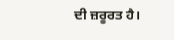ਦੀ ਜ਼ਰੂਰਤ ਹੈ।